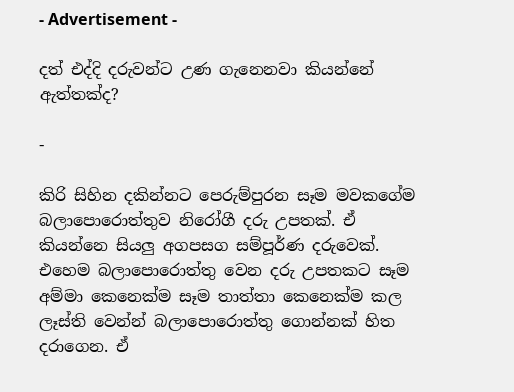- Advertisement -

දත් එද්දි දරුවන්ට උණ ගැනෙනවා කියන්නේ ඇත්තක්ද?

-

කිරි සිහින දකින්නට පෙරුම්පුරන සෑම මවකගේම බලාපොරොත්තුව නිරෝගී දරු උපතක්. ඒ කියන්නෙ සියලු අගපසග සම්පූර්ණ දරුවෙක්. එහෙම බලාපොරොත්තු වෙන දරු උපතකට සෑම අම්මා කෙනෙක්ම සෑම තාත්තා කෙනෙක්ම කල ලෑස්ති වෙන්න් බලාපොරොත්තු ගොන්නක් හිත දරාගෙන. ඒ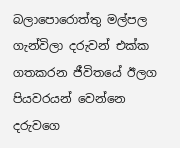බලාපොරොත්තු මල්පල ගැන්විලා දරුවන් එක්ක ගතකරන ජීවිතයේ ඊලග පියවරයන් වෙන්නෙ දරුවගෙ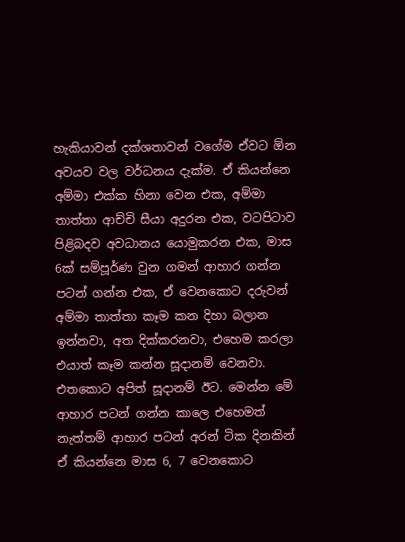හැකියාවන් දක්ශතාවන් වගේම ඒවට ඕන අවයව වල වර්ධනය දැක්ම. ඒ කියන්නෙ අම්මා එක්ක හිනා වෙන එක, අම්මා තාත්තා ආච්චි සීයා අදුරන එක, වටපිටාව පිළිබදව අවධානය යොමුකරන එක, මාස 6ක් සම්පූර්ණ වුන ගමන් ආහාර ගන්න පටන් ගන්න එක, ඒ වෙනකොට දරුවන් අම්මා තාත්තා කෑම කන දිහා බලාන ඉන්නවා, අත දික්කරනවා, එහෙම කරලා එයාත් කෑම කන්න සූදානම් වෙනවා. එතකොට අපිත් සූදානම් ඊට. මෙන්න මේ ආහාර පටන් ගන්න කාලෙ එහෙමත් නැත්තම් ආහාර පටන් අරන් ටික දිනකින් ඒ කියන්නෙ මාස 6, 7 වෙනකොට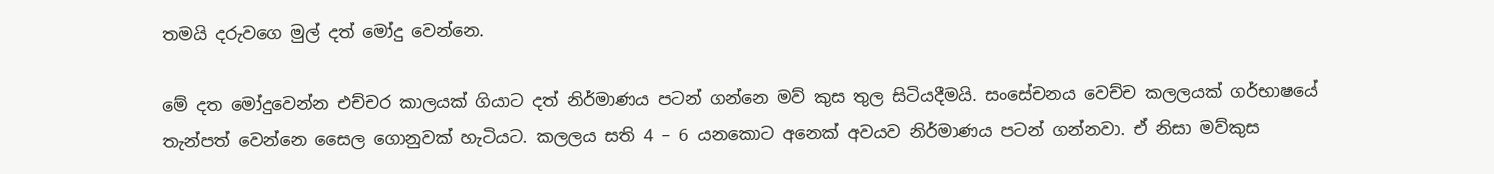තමයි දරුවගෙ මුල් දත් මෝදු වෙන්නෙ.

මේ දත මෝදුවෙන්න එච්චර කාලයක් ගියාට දත් නිර්මාණය පටන් ගන්නෙ මව් කුස තුල සිටියදීමයි. සංසේචනය වෙච්ච කලලයක් ගර්භාෂයේ තැන්පත් වෙන්නෙ සෛල ගොනුවක් හැටියට. කලලය සති 4 – 6 යනකොට අනෙක් අවයව නිර්මාණය පටන් ගන්නවා. ඒ නිසා මව්කුස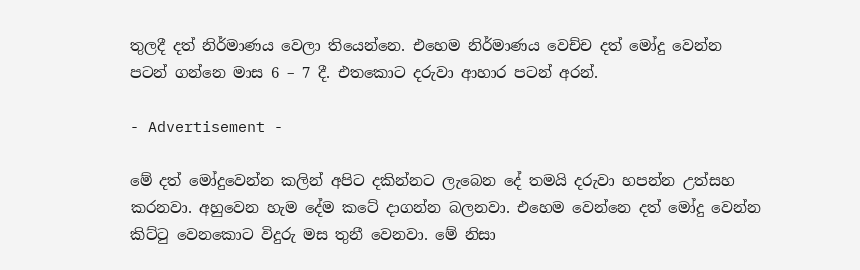තුලදී දත් නිර්මාණය වෙලා තියෙන්නෙ. එහෙම නිර්මාණය වෙච්ච දත් මෝදු වෙන්න පටන් ගන්නෙ මාස 6 – 7 දී. එතකොට දරුවා ආහාර පටන් අරන්.

- Advertisement -

මේ දත් මෝදුවෙන්න කලින් අපිට දකින්නට ලැබෙන දේ තමයි දරුවා හපන්න උත්සහ කරනවා. අහුවෙන හැම දේම කටේ දාගන්න බලනවා. එහෙම වෙන්නෙ දත් මෝදු වෙන්න කිට්ටු වෙනකොට විදුරු මස තුනී වෙනවා. මේ නිසා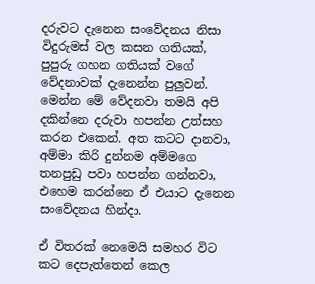දරුවට දැනෙන සංවේදනය නිසා විදුරුමස් වල කසන ගතියක්, පුපුරු ගහන ගතියක් වගේ වේදනාවක් දැනෙන්න පුලුවන්. මෙන්න මේ වේදනවා තමයි අපි දකින්නෙ දරුවා හපන්න උත්සහ කරන එකෙන්. අත කටට දානවා, අම්මා කිරි දුන්නම අම්මගෙ තනපුඩු පවා හපන්න ගන්නවා, එහෙම කරන්නෙ ඒ එයාට දැනෙන සංවේදනය හින්දා.

ඒ විතරක් නෙමෙයි සමහර විට කට දෙපැත්තෙන් කෙල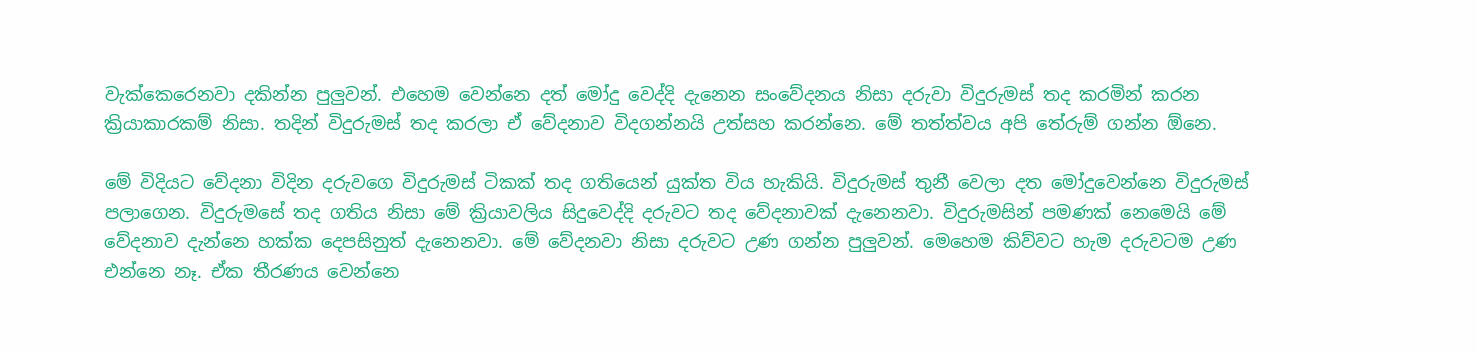වැක්කෙරෙනවා දකින්න පුලුවන්. එහෙම වෙන්නෙ දත් මෝදු වෙද්දි දැනෙන සංවේදනය නිසා දරුවා විදුරුමස් තද කරමින් කරන ක්‍රියාකාරකම් නිසා. තදින් විදුරුමස් තද කරලා ඒ වේදනාව විදගන්නයි උත්සහ කරන්නෙ. මේ තත්ත්වය අපි තේරුම් ගන්න ඕනෙ.

මේ විදියට වේදනා විදින දරුවගෙ විදුරුමස් ටිකක් තද ගතියෙන් යුක්ත විය හැකියි. විදුරුමස් තුනී වෙලා දත මෝදුවෙන්නෙ විදුරුමස් පලාගෙන. විදුරුමසේ තද ගතිය නිසා මේ ක්‍රියාවලිය සිදුවෙද්දි දරුවට තද වේදනාවක් දැනෙනවා. විදුරුමසින් පමණක් නෙමෙයි මේ වේදනාව දැන්නෙ හක්ක දෙපසිනුත් දැනෙනවා. මේ වේදනවා නිසා දරුවට උණ ගන්න පුලුවන්. මෙහෙම කිව්වට හැම දරුවටම උණ එන්නෙ නෑ. ඒක තීරණය වෙන්නෙ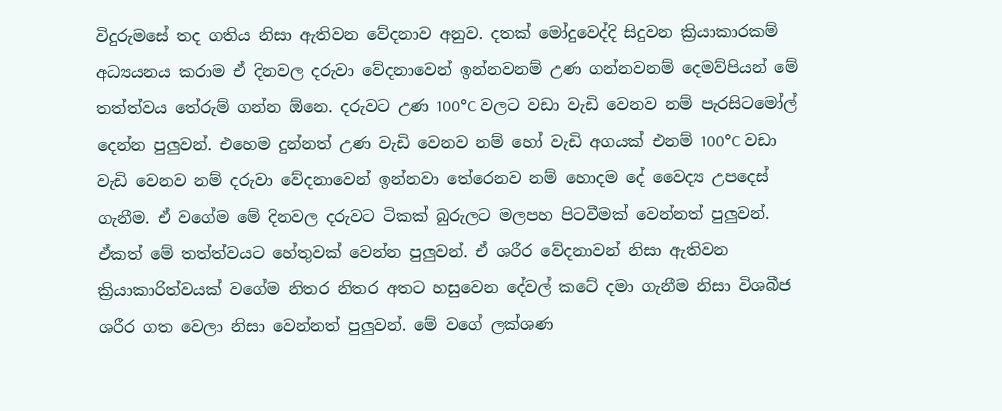විදුරුමසේ තද ගතිය නිසා ඇතිවන වේදනාව අනුව. දතක් මෝදුවෙද්දි සිදුවන ක්‍රියාකාරකම් අධ්‍යයනය කරාම ඒ දිනවල දරුවා වේදනාවෙන් ඉන්නවනම් උණ ගන්නවනම් දෙමව්පියන් මේ තත්ත්වය තේරුම් ගන්න ඕනෙ. දරුවට උණ 100°C වලට වඩා වැඩි වෙනව නම් පැරසිටමෝල් දෙන්න පුලුවන්. එහෙම දුන්නත් උණ වැඩි වෙනව නම් හෝ වැඩි අගයක් එනම් 100°C වඩා වැඩි වෙනව නම් දරුවා වේදනාවෙන් ඉන්නවා තේරෙනව නම් හොදම දේ වෛද්‍ය උපදෙස් ගැනීම. ඒ වගේම මේ දිනවල දරුවට ටිකක් බුරුලට මලපහ පිටවීමක් වෙන්නත් පුලුවන්. ඒකත් මේ තත්ත්වයට හේතුවක් වෙන්න පුලුවන්. ඒ ශරීර වේදනාවන් නිසා ඇතිවන ක්‍රියාකාරිත්වයක් වගේම නිතර නිතර අතට හසුවෙන දේවල් කටේ දමා ගැනීම නිසා විශබීජ ශරීර ගත වෙලා නිසා වෙන්නත් පුලුවන්. මේ වගේ ලක්ශණ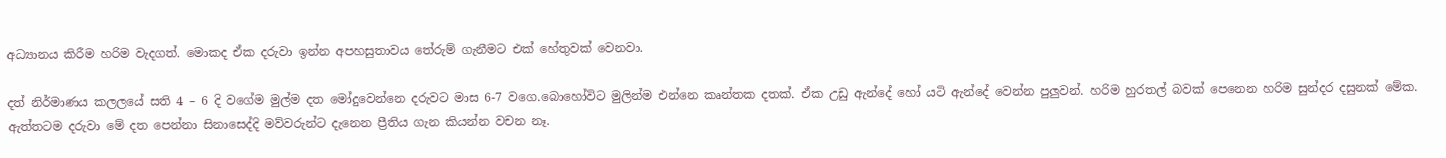අධ්‍යානය කිරීම හරිම වැදගත්. මොකද ඒක දරුවා ඉන්න අපහසුතාවය තේරුම් ගැනීමට එක් හේතුවක් වෙනවා.

දත් නිර්මාණය කලලයේ සති 4 – 6 දි වගේම මුල්ම දත මෝදුවෙන්නෙ දරුවට මාස 6-7 වගෙ.බොහෝවිට මුලින්ම එන්නෙ කෘන්තක දතක්. ඒක උඩු ඇන්දේ හෝ යටි ඇන්දේ වෙන්න පුලුවන්. හරිම හුරතල් බවක් පෙනෙන හරිම සුන්දර දසුනක් මේක. ඇත්‍තටම දරුවා මේ දත පෙන්නා සිනාසෙද්දි මව්වරුන්ට දැනෙන ප්‍රීතිය ගැන කියන්න වචන නෑ.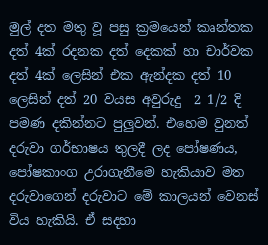මුල් දත මතු වූ පසු ක්‍රමයෙන් කෘන්තක දත් 4ක් රදනක දත් දෙකක් හා චාර්වක දත් 4ක් ලෙසින් එක ඇන්දක දත් 10 ලෙසින් දත් 20 වයස අවුරුදු  2 1/2 දි පමණ දකින්නට පුලුවන්. එහෙම වුනත් දරුවා ගර්භාෂය තුලදී ලද පෝෂණය, පෝෂකාංග උරාගැනීමෙ හැකියාව මත දරුවා‍ගෙන් දරුවාට මේ කාලයන් වෙනස් විය හැකියි. ඒ සදහා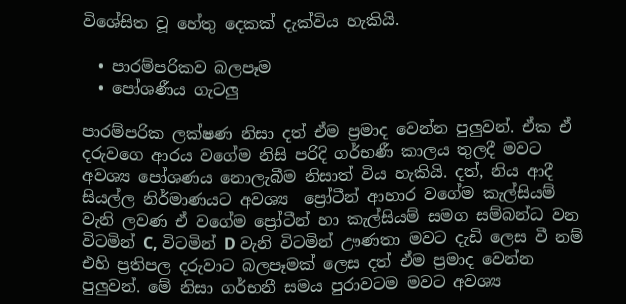විශේසිත වූ හේතු දෙකක් දැක්විය හැකියි.

  • පාරම්පරිකව බලපෑම
  • පෝශණීය ගැටලු

පාරම්පරික ලක්ෂණ නිසා දත් ඒම ප්‍රමාද වෙන්න පුලුවන්. ඒක ඒ දරුවගෙ ආරය වගේම නිසි පරිදි ගර්භණී කාලය තුලදී මවට අවශ්‍ය පෝශණය නොලැබීම නිසාත් විය හැකියි. දත්, නිය ආදී සියල්ල නිර්මාණයට අවශ්‍ය  ප්‍රෝටීන් ආහාර වගේම කැල්සියම් වැනි ලවණ ඒ වගේම ප්‍රෝටීන් හා කැල්සියම් සමග සම්බන්ධ වන විටමින් C, විටමින් D වැනි විටමින් ඌණතා මවට දැඩි ලෙස වී නම් එහි ප්‍රතිපල දරුවාට බලපෑමක් ලෙස දත් ඒම ප්‍රමාද වෙන්න පුලුවන්. මේ නිසා ගර්භනී සමය පුරාවටම මවට අවශ්‍ය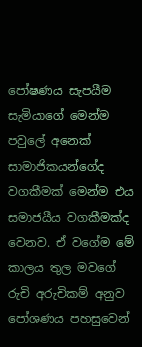පෝෂණය සැපයීම සැමියාගේ මෙන්ම පවුලේ අනෙක් සාමාජිකයන්ගේද වගකීමක් මෙන්ම එය සමාජයීය වගකීමක්ද වෙනව. ඒ වගේම මේ කාලය තුල මවගේ රුචි අරුචිකම් අනුව පෝශණය පහසුවෙන්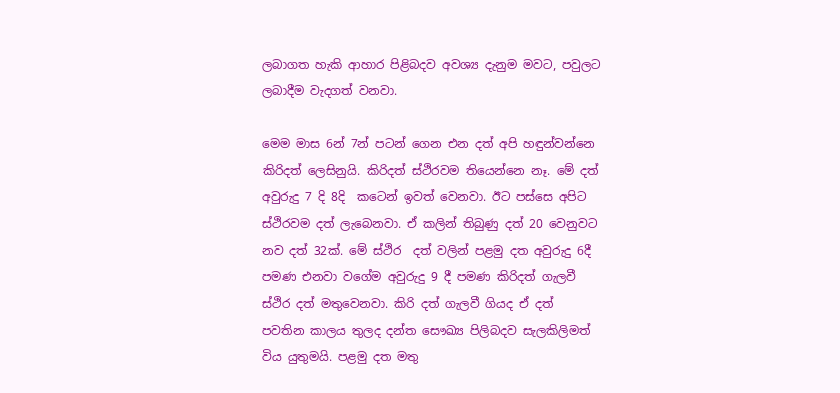ලබාගත හැකි ආහාර පිළිබදව අවශ්‍ය දැනුම මවට, පවුලට ලබාදීම වැදගත් වනවා.

මෙම මාස 6න් 7න් පටන් ගෙන එන දත් අපි හඳුන්වන්නෙ කිරිදත් ලෙසිනුයි. කිරිදත් ස්ථිරවම තියෙන්නෙ නෑ. මේ දත් අවුරුදු 7 දි 8දි  කටෙන් ඉවත් වෙනවා. ඊට පස්සෙ අපිට ස්ථිරවම දත් ලැබෙනවා. ඒ කලින් තිබුණු දත් 20 වෙනුවට නව දත් 32ක්. මේ ස්ථිර  දත් වලින් පළමු දත අවුරුදු 6දී පමණ එනවා වගේම අවුරුදු 9 දී පමණ කිරිදත් ගැලවී ස්ථිර දත් මතුවෙනවා. කිරි දත් ගැලවී ගියද ඒ දත් පවතින කාලය තුලද දන්ත සෞඛ්‍ය පිලිබදව සැලකිලිමත් විය යුතුමයි. පළමු දත මතු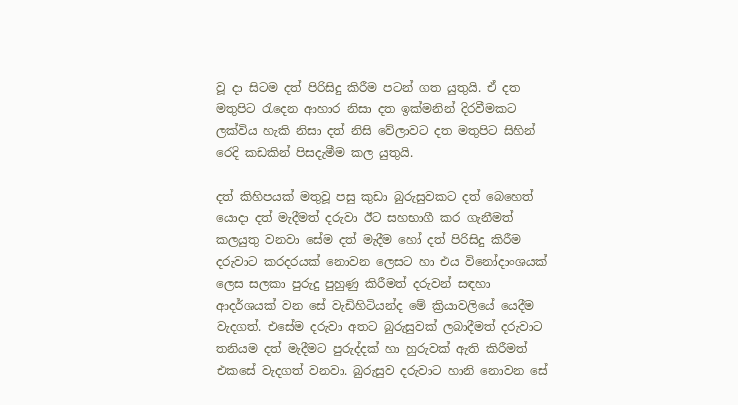වූ දා සිටම දත් පිරිසිදු කිරීම පටන් ගත යුතුයි. ඒ දත මතුපිට රැදෙන ආහාර නිසා දත ඉක්මනින් දිරවීමකට ලක්විය හැකි නිසා දත් නිසි වේලාවට දත මතුපිට සිහින් රෙදි කඩකින් පිසදැමීම කල යුතුයි.

දත් කිහිපයක් මතුවූ පසු කුඩා බුරුසුවකට දත් බෙහෙත් යොදා දත් මැදීමත් දරුවා ඊට සහභාගී කර ගැනීමත් කලයුතු වනවා සේම දත් මැදීම හෝ දත් පිරිසිදු කිරීම දරුවාට කරදරයක් නොවන ලෙසට හා එය විනෝදාංශයක් ලෙස සලකා පුරුදු පුහුණු කිරීමත් දරුවන් සඳහා ආදර්ශයක් වන සේ වැඩිහිටියන්ද මේ ක්‍රියාවලියේ යෙදීම වැදගත්. එසේම දරුවා අතට බුරුසුවක් ලබාදීමත් දරුවාට තනියම දත් මැදීමට පුරුද්දක් හා හුරුවක් ඇති කිරීමත් එකසේ වැදගත් වනවා. බුරුසුව දරුවාට හානි නොවන සේ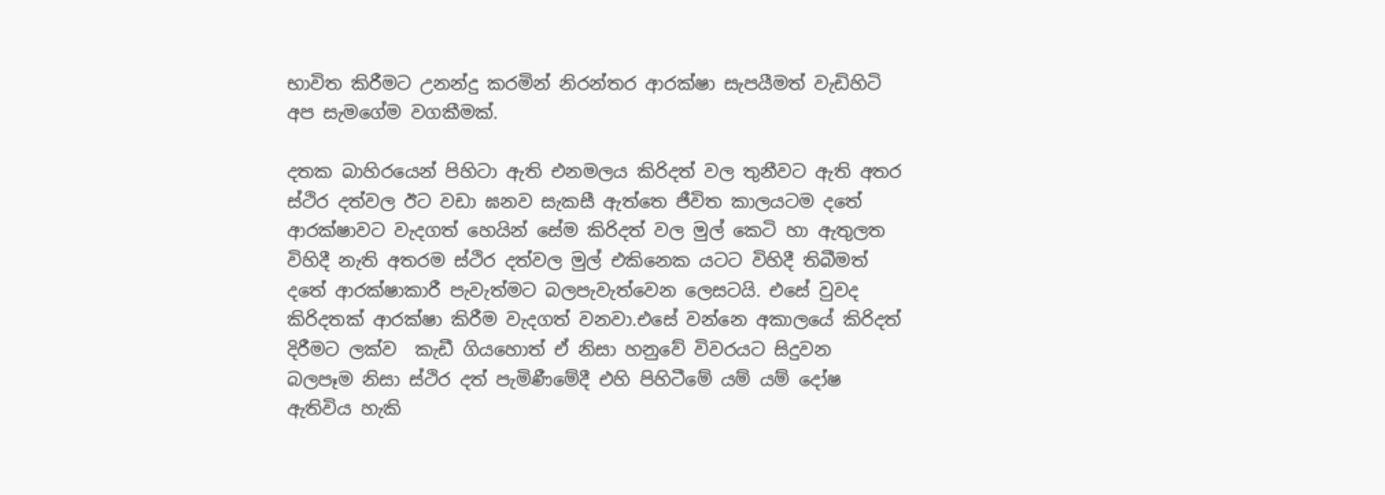භාවිත කිරීමට උනන්දු කරමින් නිරන්තර ආරක්ෂා සැපයීමත් වැඩිහිටි අප සැමගේම වගකීමක්.

දතක බාහිරයෙන් පිහිටා ඇති එනමලය කිරිදත් වල තුනීවට ඇති අතර ස්ථිර දත්වල ඊට වඩා ඝනව සැකසී ඇත්තෙ ජීවිත කාලයටම දතේ ආරක්ෂාවට වැදගත් හෙයින් සේම කිරිදත් වල මුල් කෙටි හා ඇතුලත විහිදී නැති අතරම ස්ථිර දත්වල මුල් එකිනෙක යටට විහිදී තිබීමත් දතේ ආරක්ෂාකාරී පැවැත්මට බලපැවැත්වෙන ලෙසටයි. එසේ වුවද කිරිදතක් ආරක්ෂා කිරීම වැදගත් වනවා.එසේ වන්නෙ අකාලයේ කිරිදත් දිරීමට ලක්ව  කැඩී ගියහොත් ඒ නිසා හනුවේ විවරයට සිදුවන බලපෑම නිසා ස්ථිර දත් පැමිණීමේදී එහි පිහිටීමේ යම් යම් දෝෂ ඇතිවිය හැකි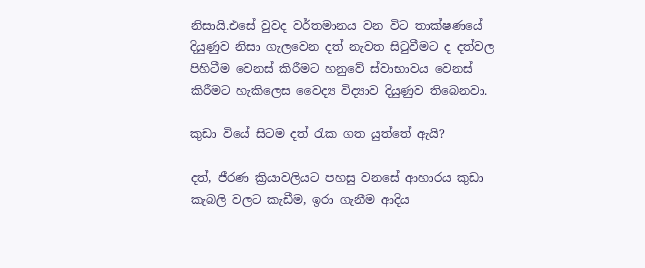නිසායි.එසේ වුවද වර්තමානය වන විට තාක්ෂණයේ දියුණුව නිසා ගැලවෙන දත් නැවත සිටුවීමට ද දත්වල පිහිටීම වෙනස් කිරීමට හනුවේ ස්වාභාවය වෙනස් කිරීමට හැකිලෙස වෛද්‍ය විද්‍යාව දියුණුව තිබෙනවා.

කුඩා වියේ සිටම දත් රැක ගත යුත්තේ ඇයි?

දත්, ජීරණ ක්‍රියාවලියට පහසු වනසේ ආහාරය කුඩා කැබලි වලට කැඩීම, ඉරා ගැනීම ආදිය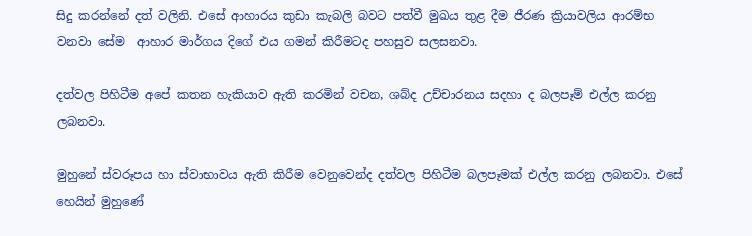සිදු කරන්නේ දත් වලිනි. එසේ ආහාරය කුඩා කැබලි බවට පත්වී මුඛය තුළ දීම ජීරණ ක්‍රියාවලිය ආරම්භ වනවා සේම  ආහාර මාර්ගය දිගේ එය ගමන් කිරීමටද පහසුව සලසනවා.

දත්වල පිහිටීම අපේ කතන හැකියාව ඇති කරමින් වචන, ශබ්ද උච්චාරනය සදහා ද බලපෑම් එල්ල කරනු ලබනවා.

මුහුනේ ස්වරූපය හා ස්වාභාවය ඇති කිරීම වෙනුවෙන්ද දත්වල පිහිටීම බලපෑමක් එල්ල කරනු ලබනවා. එසේ හෙයින් මුහුණේ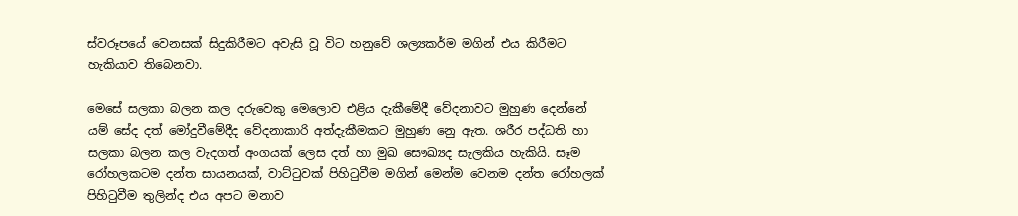ස්වරූපයේ වෙනසක් සිදුකිරීමට අවැසි වූ විට හනුවේ ශල්‍යකර්ම මගින් එය කිරීමට හැකියාව තිබෙනවා.

මෙසේ සලකා බලන කල දරුවෙකු මෙලොව එළිය දැකීමේදී වේදනාවට මුහුණ දෙන්නේ යම් සේද දත් මෝදුවීමේදීද වේදනාකාරි අත්දැකීමකට මුහුණ නෙු ඇත. ශරීර පද්ධති හා සලකා බලන කල වැදගත් අංගයක් ලෙස දත් හා මුඛ සෞඛ්‍යද සැලකිය හැකියි. සෑම රෝහලකටම දන්ත සායනයක්, වාට්ටුවක් පිහිටුවීම මගින් මෙන්ම වෙනම දන්ත රෝහලක් පිහිටුවීම තුලින්ද එය අපට මනාව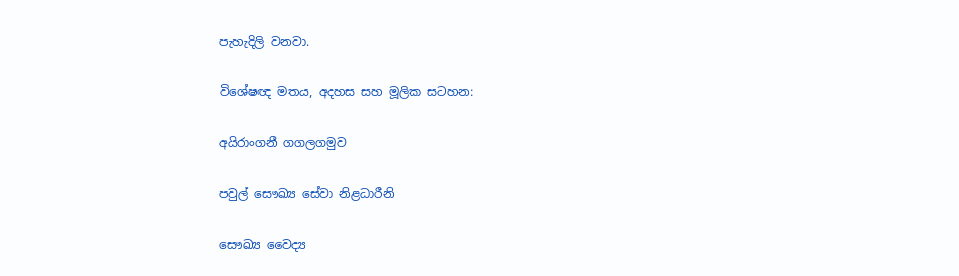පැහැදිලි වනවා.

විශේෂඥ මතය, අදහස සහ මූලික සටහන:

අයිරාංගනී ගගලගමුව

පවුල් සෞඛ්‍ය සේවා නිළධාරීනි

සෞඛ්‍ය වෛද්‍ය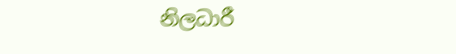නිලධාරී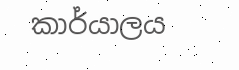කාර්යාලය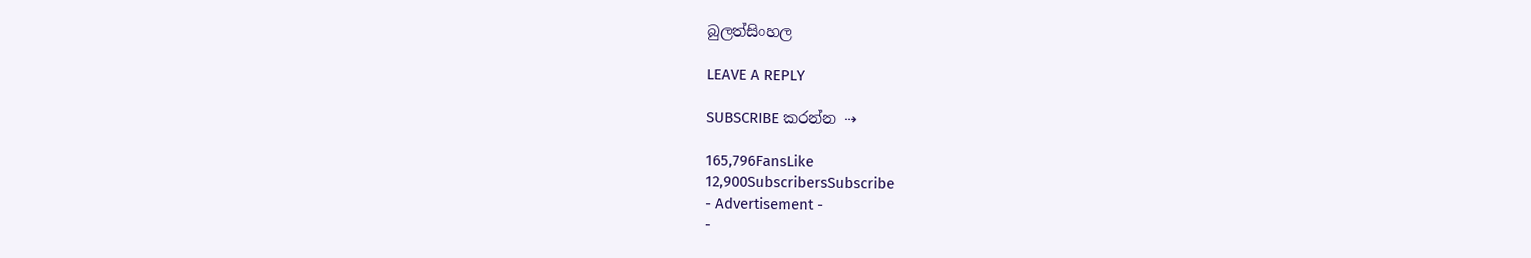බුලත්සිංහල

LEAVE A REPLY

SUBSCRIBE කරන්න ⇢

165,796FansLike
12,900SubscribersSubscribe
- Advertisement -
-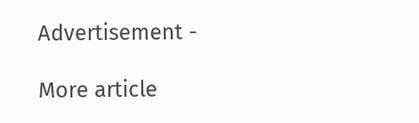Advertisement -

More article